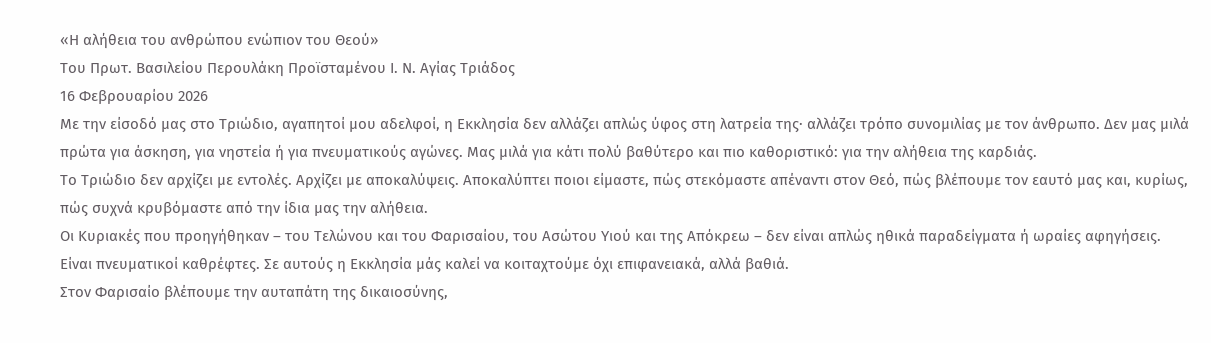«Η αλήθεια του ανθρώπου ενώπιον του Θεού»
Του Πρωτ. Βασιλείου Περουλάκη Προϊσταμένου Ι. Ν. Αγίας Τριάδος
16 Φεβρουαρίου 2026
Με την είσοδό μας στο Τριώδιο, αγαπητοί μου αδελφοί, η Εκκλησία δεν αλλάζει απλώς ύφος στη λατρεία της· αλλάζει τρόπο συνομιλίας με τον άνθρωπο. Δεν μας μιλά πρώτα για άσκηση, για νηστεία ή για πνευματικούς αγώνες. Μας μιλά για κάτι πολύ βαθύτερο και πιο καθοριστικό: για την αλήθεια της καρδιάς.
Το Τριώδιο δεν αρχίζει με εντολές. Αρχίζει με αποκαλύψεις. Αποκαλύπτει ποιοι είμαστε, πώς στεκόμαστε απέναντι στον Θεό, πώς βλέπουμε τον εαυτό μας και, κυρίως, πώς συχνά κρυβόμαστε από την ίδια μας την αλήθεια.
Οι Κυριακές που προηγήθηκαν – του Τελώνου και του Φαρισαίου, του Ασώτου Υιού και της Απόκρεω – δεν είναι απλώς ηθικά παραδείγματα ή ωραίες αφηγήσεις. Είναι πνευματικοί καθρέφτες. Σε αυτούς η Εκκλησία μάς καλεί να κοιταχτούμε όχι επιφανειακά, αλλά βαθιά.
Στον Φαρισαίο βλέπουμε την αυταπάτη της δικαιοσύνης,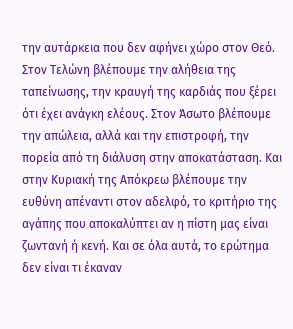την αυτάρκεια που δεν αφήνει χώρο στον Θεό. Στον Τελώνη βλέπουμε την αλήθεια της ταπείνωσης, την κραυγή της καρδιάς που ξέρει ότι έχει ανάγκη ελέους. Στον Άσωτο βλέπουμε την απώλεια, αλλά και την επιστροφή, την πορεία από τη διάλυση στην αποκατάσταση. Και στην Κυριακή της Απόκρεω βλέπουμε την ευθύνη απέναντι στον αδελφό, το κριτήριο της αγάπης που αποκαλύπτει αν η πίστη μας είναι ζωντανή ή κενή. Και σε όλα αυτά, το ερώτημα δεν είναι τι έκαναν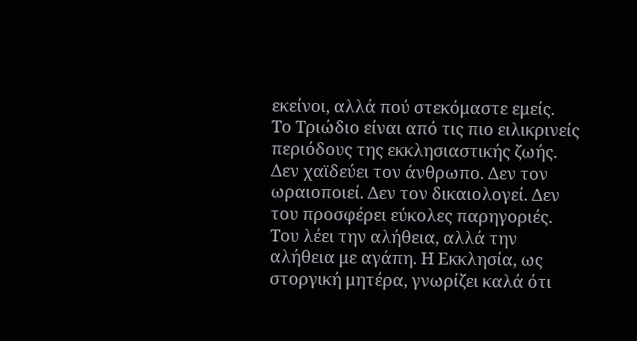εκείνοι, αλλά πού στεκόμαστε εμείς.
Το Τριώδιο είναι από τις πιο ειλικρινείς περιόδους της εκκλησιαστικής ζωής. Δεν χαϊδεύει τον άνθρωπο. Δεν τον ωραιοποιεί. Δεν τον δικαιολογεί. Δεν του προσφέρει εύκολες παρηγοριές. Του λέει την αλήθεια, αλλά την αλήθεια με αγάπη. Η Εκκλησία, ως στοργική μητέρα, γνωρίζει καλά ότι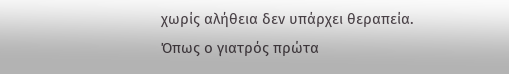χωρίς αλήθεια δεν υπάρχει θεραπεία. Όπως ο γιατρός πρώτα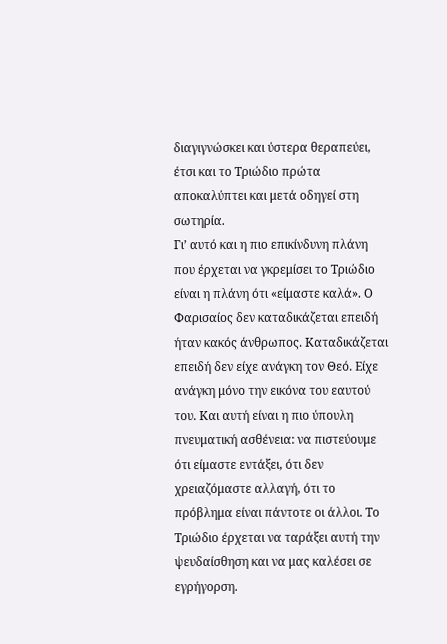διαγιγνώσκει και ύστερα θεραπεύει, έτσι και το Τριώδιο πρώτα αποκαλύπτει και μετά οδηγεί στη σωτηρία.
Γι’ αυτό και η πιο επικίνδυνη πλάνη που έρχεται να γκρεμίσει το Τριώδιο είναι η πλάνη ότι «είμαστε καλά». Ο Φαρισαίος δεν καταδικάζεται επειδή ήταν κακός άνθρωπος. Καταδικάζεται επειδή δεν είχε ανάγκη τον Θεό. Είχε ανάγκη μόνο την εικόνα του εαυτού του. Και αυτή είναι η πιο ύπουλη πνευματική ασθένεια: να πιστεύουμε ότι είμαστε εντάξει, ότι δεν χρειαζόμαστε αλλαγή, ότι το πρόβλημα είναι πάντοτε οι άλλοι. Το Τριώδιο έρχεται να ταράξει αυτή την ψευδαίσθηση και να μας καλέσει σε εγρήγορση.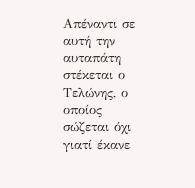Απέναντι σε αυτή την αυταπάτη στέκεται ο Τελώνης, ο οποίος σώζεται όχι γιατί έκανε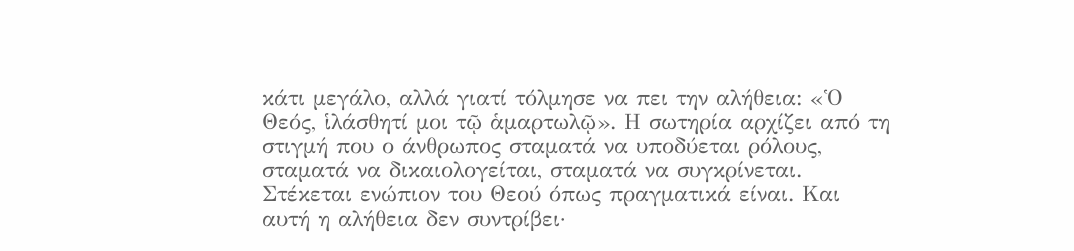κάτι μεγάλο, αλλά γιατί τόλμησε να πει την αλήθεια: «Ὁ Θεός, ἱλάσθητί μοι τῷ ἁμαρτωλῷ». Η σωτηρία αρχίζει από τη στιγμή που ο άνθρωπος σταματά να υποδύεται ρόλους, σταματά να δικαιολογείται, σταματά να συγκρίνεται. Στέκεται ενώπιον του Θεού όπως πραγματικά είναι. Και αυτή η αλήθεια δεν συντρίβει·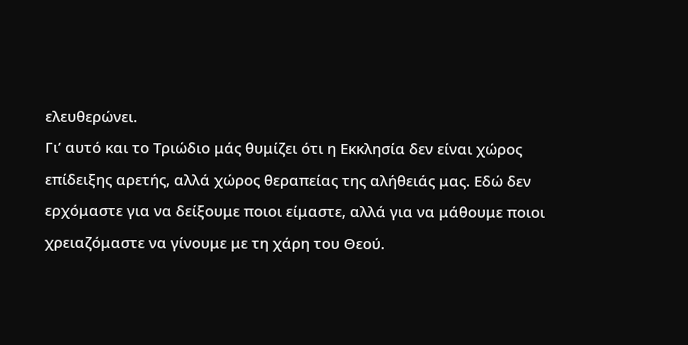ελευθερώνει.
Γι’ αυτό και το Τριώδιο μάς θυμίζει ότι η Εκκλησία δεν είναι χώρος επίδειξης αρετής, αλλά χώρος θεραπείας της αλήθειάς μας. Εδώ δεν ερχόμαστε για να δείξουμε ποιοι είμαστε, αλλά για να μάθουμε ποιοι χρειαζόμαστε να γίνουμε με τη χάρη του Θεού.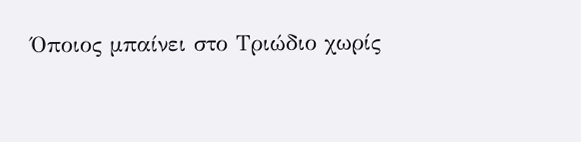Όποιος μπαίνει στο Τριώδιο χωρίς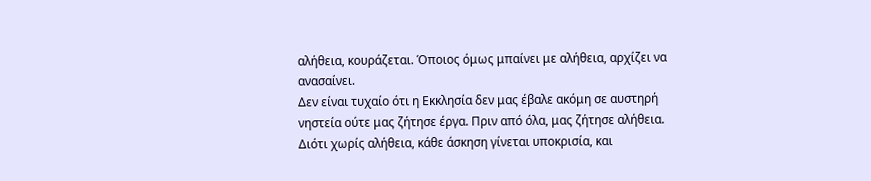αλήθεια, κουράζεται. Όποιος όμως μπαίνει με αλήθεια, αρχίζει να ανασαίνει.
Δεν είναι τυχαίο ότι η Εκκλησία δεν μας έβαλε ακόμη σε αυστηρή νηστεία ούτε μας ζήτησε έργα. Πριν από όλα, μας ζήτησε αλήθεια. Διότι χωρίς αλήθεια, κάθε άσκηση γίνεται υποκρισία, και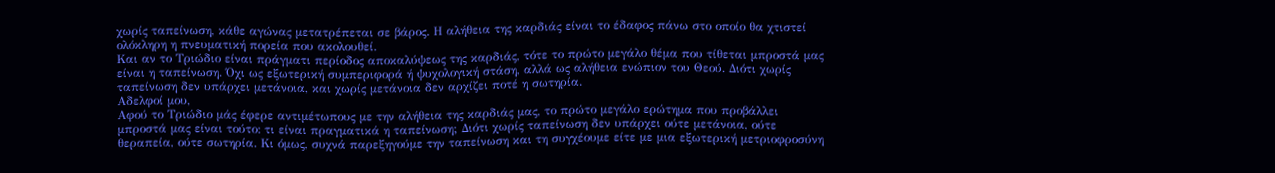χωρίς ταπείνωση, κάθε αγώνας μετατρέπεται σε βάρος. Η αλήθεια της καρδιάς είναι το έδαφος πάνω στο οποίο θα χτιστεί ολόκληρη η πνευματική πορεία που ακολουθεί.
Και αν το Τριώδιο είναι πράγματι περίοδος αποκαλύψεως της καρδιάς, τότε το πρώτο μεγάλο θέμα που τίθεται μπροστά μας είναι η ταπείνωση. Όχι ως εξωτερική συμπεριφορά ή ψυχολογική στάση, αλλά ως αλήθεια ενώπιον του Θεού. Διότι χωρίς ταπείνωση δεν υπάρχει μετάνοια, και χωρίς μετάνοια δεν αρχίζει ποτέ η σωτηρία.
Αδελφοί μου,
Αφού το Τριώδιο μάς έφερε αντιμέτωπους με την αλήθεια της καρδιάς μας, το πρώτο μεγάλο ερώτημα που προβάλλει μπροστά μας είναι τούτο: τι είναι πραγματικά η ταπείνωση; Διότι χωρίς ταπείνωση δεν υπάρχει ούτε μετάνοια, ούτε θεραπεία, ούτε σωτηρία. Κι όμως, συχνά παρεξηγούμε την ταπείνωση και τη συγχέουμε είτε με μια εξωτερική μετριοφροσύνη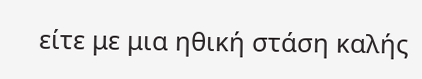είτε με μια ηθική στάση καλής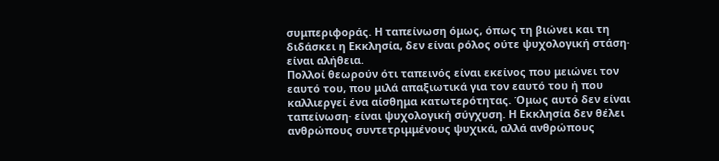συμπεριφοράς. Η ταπείνωση όμως, όπως τη βιώνει και τη διδάσκει η Εκκλησία, δεν είναι ρόλος ούτε ψυχολογική στάση· είναι αλήθεια.
Πολλοί θεωρούν ότι ταπεινός είναι εκείνος που μειώνει τον εαυτό του, που μιλά απαξιωτικά για τον εαυτό του ή που καλλιεργεί ένα αίσθημα κατωτερότητας. Όμως αυτό δεν είναι ταπείνωση· είναι ψυχολογική σύγχυση. Η Εκκλησία δεν θέλει ανθρώπους συντετριμμένους ψυχικά, αλλά ανθρώπους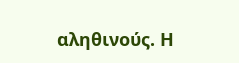αληθινούς. Η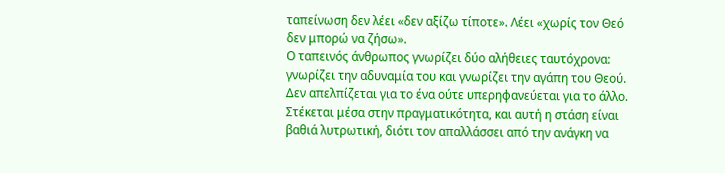ταπείνωση δεν λέει «δεν αξίζω τίποτε». Λέει «χωρίς τον Θεό δεν μπορώ να ζήσω».
Ο ταπεινός άνθρωπος γνωρίζει δύο αλήθειες ταυτόχρονα: γνωρίζει την αδυναμία του και γνωρίζει την αγάπη του Θεού. Δεν απελπίζεται για το ένα ούτε υπερηφανεύεται για το άλλο. Στέκεται μέσα στην πραγματικότητα, και αυτή η στάση είναι βαθιά λυτρωτική, διότι τον απαλλάσσει από την ανάγκη να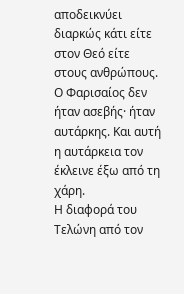αποδεικνύει διαρκώς κάτι είτε στον Θεό είτε στους ανθρώπους. Ο Φαρισαίος δεν ήταν ασεβής· ήταν αυτάρκης. Και αυτή η αυτάρκεια τον έκλεινε έξω από τη χάρη.
Η διαφορά του Τελώνη από τον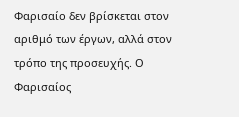Φαρισαίο δεν βρίσκεται στον αριθμό των έργων, αλλά στον τρόπο της προσευχής. Ο Φαρισαίος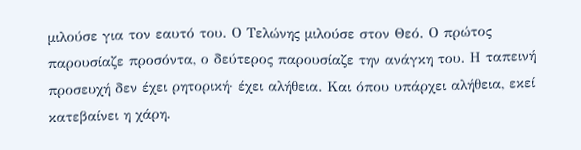μιλούσε για τον εαυτό του. Ο Τελώνης μιλούσε στον Θεό. Ο πρώτος παρουσίαζε προσόντα, ο δεύτερος παρουσίαζε την ανάγκη του. Η ταπεινή προσευχή δεν έχει ρητορική· έχει αλήθεια. Και όπου υπάρχει αλήθεια, εκεί κατεβαίνει η χάρη.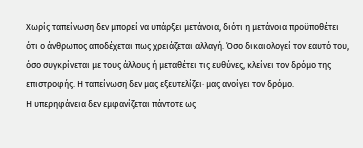Χωρίς ταπείνωση δεν μπορεί να υπάρξει μετάνοια, διότι η μετάνοια προϋποθέτει ότι ο άνθρωπος αποδέχεται πως χρειάζεται αλλαγή. Όσο δικαιολογεί τον εαυτό του, όσο συγκρίνεται με τους άλλους ή μεταθέτει τις ευθύνες, κλείνει τον δρόμο της επιστροφής. Η ταπείνωση δεν μας εξευτελίζει· μας ανοίγει τον δρόμο.
Η υπερηφάνεια δεν εμφανίζεται πάντοτε ως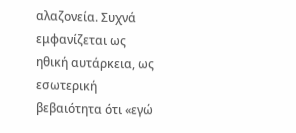αλαζονεία. Συχνά εμφανίζεται ως ηθική αυτάρκεια, ως εσωτερική βεβαιότητα ότι «εγώ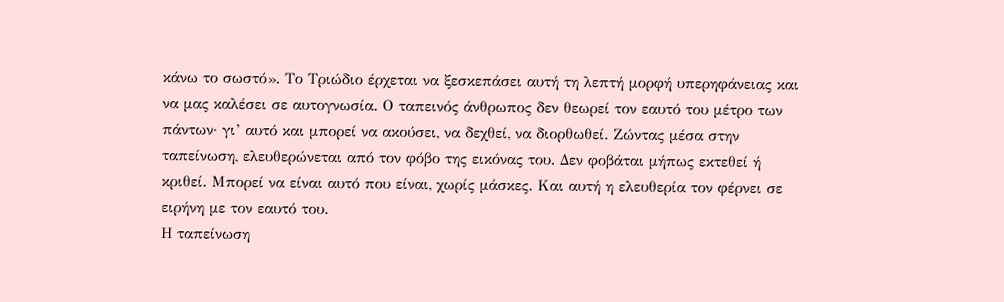κάνω το σωστό». Το Τριώδιο έρχεται να ξεσκεπάσει αυτή τη λεπτή μορφή υπερηφάνειας και να μας καλέσει σε αυτογνωσία. Ο ταπεινός άνθρωπος δεν θεωρεί τον εαυτό του μέτρο των πάντων· γι’ αυτό και μπορεί να ακούσει, να δεχθεί, να διορθωθεί. Ζώντας μέσα στην ταπείνωση, ελευθερώνεται από τον φόβο της εικόνας του. Δεν φοβάται μήπως εκτεθεί ή κριθεί. Μπορεί να είναι αυτό που είναι, χωρίς μάσκες. Και αυτή η ελευθερία τον φέρνει σε ειρήνη με τον εαυτό του.
Η ταπείνωση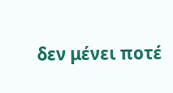δεν μένει ποτέ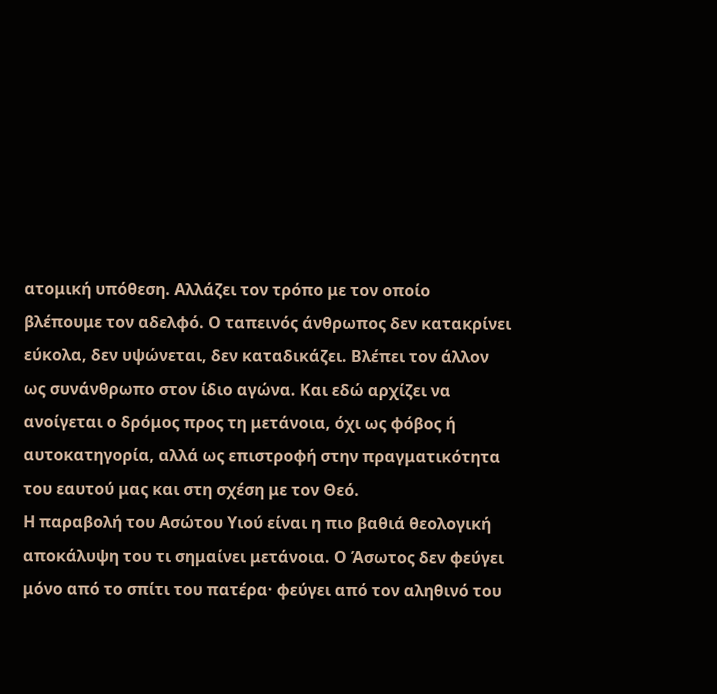ατομική υπόθεση. Αλλάζει τον τρόπο με τον οποίο βλέπουμε τον αδελφό. Ο ταπεινός άνθρωπος δεν κατακρίνει εύκολα, δεν υψώνεται, δεν καταδικάζει. Βλέπει τον άλλον ως συνάνθρωπο στον ίδιο αγώνα. Και εδώ αρχίζει να ανοίγεται ο δρόμος προς τη μετάνοια, όχι ως φόβος ή αυτοκατηγορία, αλλά ως επιστροφή στην πραγματικότητα του εαυτού μας και στη σχέση με τον Θεό.
Η παραβολή του Ασώτου Υιού είναι η πιο βαθιά θεολογική αποκάλυψη του τι σημαίνει μετάνοια. Ο Άσωτος δεν φεύγει μόνο από το σπίτι του πατέρα· φεύγει από τον αληθινό του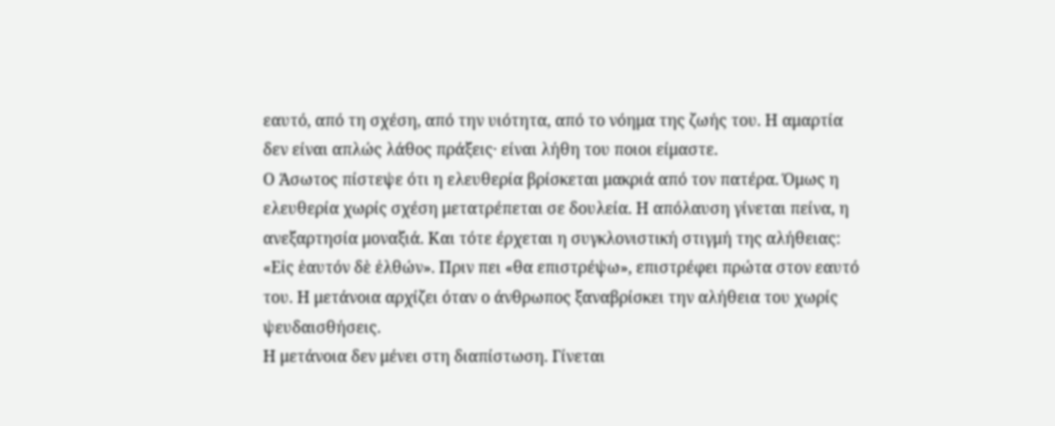εαυτό, από τη σχέση, από την υιότητα, από το νόημα της ζωής του. Η αμαρτία δεν είναι απλώς λάθος πράξεις· είναι λήθη του ποιοι είμαστε.
Ο Άσωτος πίστεψε ότι η ελευθερία βρίσκεται μακριά από τον πατέρα. Όμως η ελευθερία χωρίς σχέση μετατρέπεται σε δουλεία. Η απόλαυση γίνεται πείνα, η ανεξαρτησία μοναξιά. Και τότε έρχεται η συγκλονιστική στιγμή της αλήθειας: «Εἰς ἑαυτόν δὲ ἐλθών». Πριν πει «θα επιστρέψω», επιστρέφει πρώτα στον εαυτό του. Η μετάνοια αρχίζει όταν ο άνθρωπος ξαναβρίσκει την αλήθεια του χωρίς ψευδαισθήσεις.
Η μετάνοια δεν μένει στη διαπίστωση. Γίνεται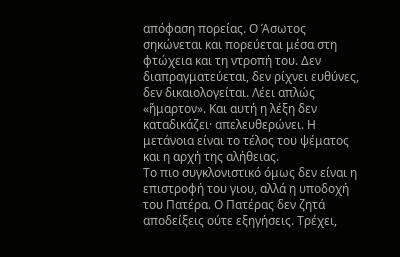απόφαση πορείας. Ο Άσωτος σηκώνεται και πορεύεται μέσα στη φτώχεια και τη ντροπή του. Δεν διαπραγματεύεται, δεν ρίχνει ευθύνες, δεν δικαιολογείται. Λέει απλώς «ἥμαρτον». Και αυτή η λέξη δεν καταδικάζει· απελευθερώνει. Η μετάνοια είναι το τέλος του ψέματος και η αρχή της αλήθειας.
Το πιο συγκλονιστικό όμως δεν είναι η επιστροφή του γιου, αλλά η υποδοχή του Πατέρα. Ο Πατέρας δεν ζητά αποδείξεις ούτε εξηγήσεις. Τρέχει,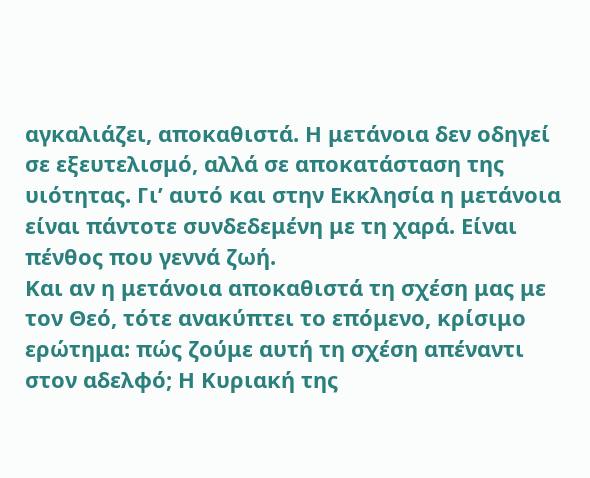αγκαλιάζει, αποκαθιστά. Η μετάνοια δεν οδηγεί σε εξευτελισμό, αλλά σε αποκατάσταση της υιότητας. Γι’ αυτό και στην Εκκλησία η μετάνοια είναι πάντοτε συνδεδεμένη με τη χαρά. Είναι πένθος που γεννά ζωή.
Και αν η μετάνοια αποκαθιστά τη σχέση μας με τον Θεό, τότε ανακύπτει το επόμενο, κρίσιμο ερώτημα: πώς ζούμε αυτή τη σχέση απέναντι στον αδελφό; Η Κυριακή της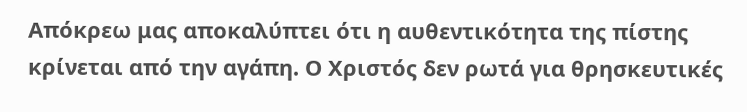Απόκρεω μας αποκαλύπτει ότι η αυθεντικότητα της πίστης κρίνεται από την αγάπη. Ο Χριστός δεν ρωτά για θρησκευτικές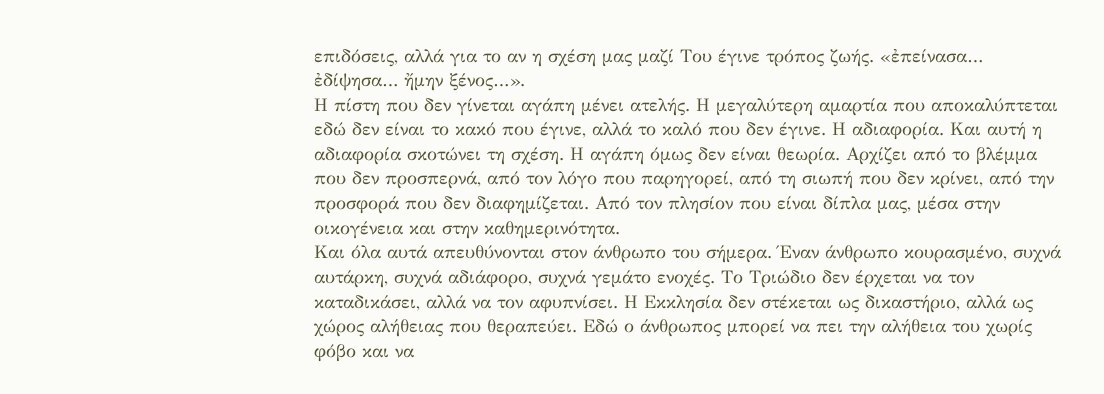επιδόσεις, αλλά για το αν η σχέση μας μαζί Του έγινε τρόπος ζωής. «ἐπείνασα… ἐδίψησα… ἤμην ξένος…».
Η πίστη που δεν γίνεται αγάπη μένει ατελής. Η μεγαλύτερη αμαρτία που αποκαλύπτεται εδώ δεν είναι το κακό που έγινε, αλλά το καλό που δεν έγινε. Η αδιαφορία. Και αυτή η αδιαφορία σκοτώνει τη σχέση. Η αγάπη όμως δεν είναι θεωρία. Αρχίζει από το βλέμμα που δεν προσπερνά, από τον λόγο που παρηγορεί, από τη σιωπή που δεν κρίνει, από την προσφορά που δεν διαφημίζεται. Από τον πλησίον που είναι δίπλα μας, μέσα στην οικογένεια και στην καθημερινότητα.
Και όλα αυτά απευθύνονται στον άνθρωπο του σήμερα. Έναν άνθρωπο κουρασμένο, συχνά αυτάρκη, συχνά αδιάφορο, συχνά γεμάτο ενοχές. Το Τριώδιο δεν έρχεται να τον καταδικάσει, αλλά να τον αφυπνίσει. Η Εκκλησία δεν στέκεται ως δικαστήριο, αλλά ως χώρος αλήθειας που θεραπεύει. Εδώ ο άνθρωπος μπορεί να πει την αλήθεια του χωρίς φόβο και να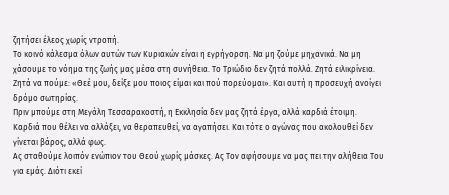ζητήσει έλεος χωρίς ντροπή.
Το κοινό κάλεσμα όλων αυτών των Κυριακών είναι η εγρήγορση. Να μη ζούμε μηχανικά. Να μη χάσουμε το νόημα της ζωής μας μέσα στη συνήθεια. Το Τριώδιο δεν ζητά πολλά. Ζητά ειλικρίνεια. Ζητά να πούμε: «Θεέ μου, δείξε μου ποιος είμαι και πού πορεύομαι». Και αυτή η προσευχή ανοίγει δρόμο σωτηρίας.
Πριν μπούμε στη Μεγάλη Τεσσαρακοστή, η Εκκλησία δεν μας ζητά έργα, αλλά καρδιά έτοιμη. Καρδιά που θέλει να αλλάξει, να θεραπευθεί, να αγαπήσει. Και τότε ο αγώνας που ακολουθεί δεν γίνεται βάρος, αλλά φως.
Ας σταθούμε λοιπόν ενώπιον του Θεού χωρίς μάσκες. Ας Τον αφήσουμε να μας πει την αλήθεια Του για εμάς. Διότι εκεί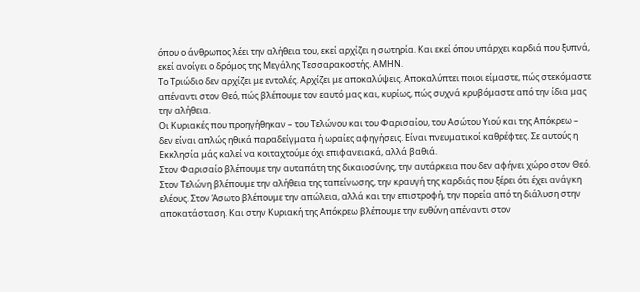όπου ο άνθρωπος λέει την αλήθεια του, εκεί αρχίζει η σωτηρία. Και εκεί όπου υπάρχει καρδιά που ξυπνά, εκεί ανοίγει ο δρόμος της Μεγάλης Τεσσαρακοστής. ΑΜΗΝ.
Το Τριώδιο δεν αρχίζει με εντολές. Αρχίζει με αποκαλύψεις. Αποκαλύπτει ποιοι είμαστε, πώς στεκόμαστε απέναντι στον Θεό, πώς βλέπουμε τον εαυτό μας και, κυρίως, πώς συχνά κρυβόμαστε από την ίδια μας την αλήθεια.
Οι Κυριακές που προηγήθηκαν – του Τελώνου και του Φαρισαίου, του Ασώτου Υιού και της Απόκρεω – δεν είναι απλώς ηθικά παραδείγματα ή ωραίες αφηγήσεις. Είναι πνευματικοί καθρέφτες. Σε αυτούς η Εκκλησία μάς καλεί να κοιταχτούμε όχι επιφανειακά, αλλά βαθιά.
Στον Φαρισαίο βλέπουμε την αυταπάτη της δικαιοσύνης, την αυτάρκεια που δεν αφήνει χώρο στον Θεό. Στον Τελώνη βλέπουμε την αλήθεια της ταπείνωσης, την κραυγή της καρδιάς που ξέρει ότι έχει ανάγκη ελέους. Στον Άσωτο βλέπουμε την απώλεια, αλλά και την επιστροφή, την πορεία από τη διάλυση στην αποκατάσταση. Και στην Κυριακή της Απόκρεω βλέπουμε την ευθύνη απέναντι στον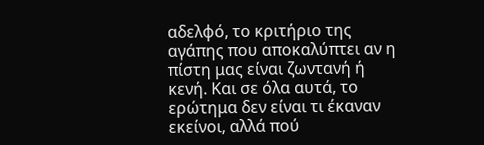αδελφό, το κριτήριο της αγάπης που αποκαλύπτει αν η πίστη μας είναι ζωντανή ή κενή. Και σε όλα αυτά, το ερώτημα δεν είναι τι έκαναν εκείνοι, αλλά πού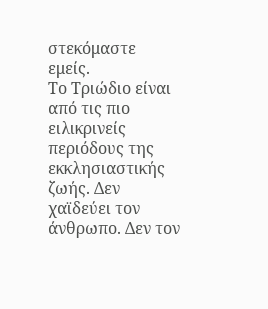στεκόμαστε εμείς.
Το Τριώδιο είναι από τις πιο ειλικρινείς περιόδους της εκκλησιαστικής ζωής. Δεν χαϊδεύει τον άνθρωπο. Δεν τον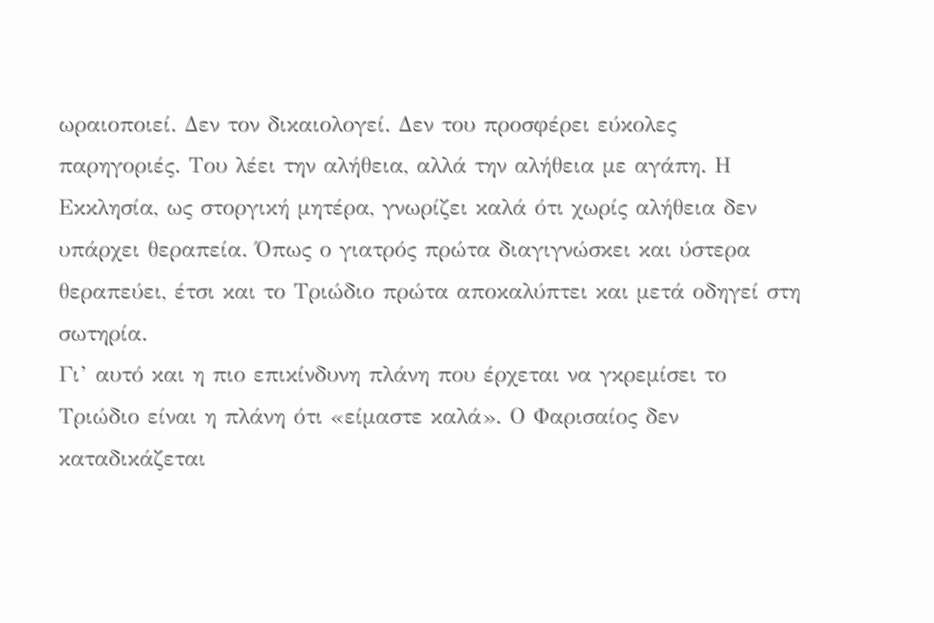ωραιοποιεί. Δεν τον δικαιολογεί. Δεν του προσφέρει εύκολες παρηγοριές. Του λέει την αλήθεια, αλλά την αλήθεια με αγάπη. Η Εκκλησία, ως στοργική μητέρα, γνωρίζει καλά ότι χωρίς αλήθεια δεν υπάρχει θεραπεία. Όπως ο γιατρός πρώτα διαγιγνώσκει και ύστερα θεραπεύει, έτσι και το Τριώδιο πρώτα αποκαλύπτει και μετά οδηγεί στη σωτηρία.
Γι’ αυτό και η πιο επικίνδυνη πλάνη που έρχεται να γκρεμίσει το Τριώδιο είναι η πλάνη ότι «είμαστε καλά». Ο Φαρισαίος δεν καταδικάζεται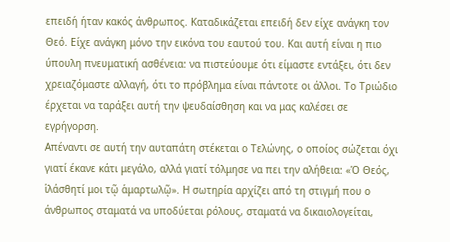επειδή ήταν κακός άνθρωπος. Καταδικάζεται επειδή δεν είχε ανάγκη τον Θεό. Είχε ανάγκη μόνο την εικόνα του εαυτού του. Και αυτή είναι η πιο ύπουλη πνευματική ασθένεια: να πιστεύουμε ότι είμαστε εντάξει, ότι δεν χρειαζόμαστε αλλαγή, ότι το πρόβλημα είναι πάντοτε οι άλλοι. Το Τριώδιο έρχεται να ταράξει αυτή την ψευδαίσθηση και να μας καλέσει σε εγρήγορση.
Απέναντι σε αυτή την αυταπάτη στέκεται ο Τελώνης, ο οποίος σώζεται όχι γιατί έκανε κάτι μεγάλο, αλλά γιατί τόλμησε να πει την αλήθεια: «Ὁ Θεός, ἱλάσθητί μοι τῷ ἁμαρτωλῷ». Η σωτηρία αρχίζει από τη στιγμή που ο άνθρωπος σταματά να υποδύεται ρόλους, σταματά να δικαιολογείται,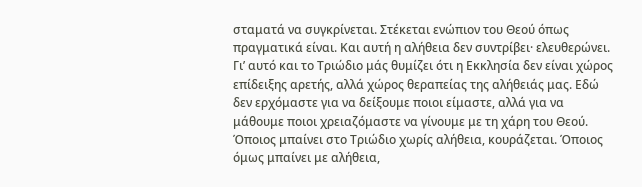σταματά να συγκρίνεται. Στέκεται ενώπιον του Θεού όπως πραγματικά είναι. Και αυτή η αλήθεια δεν συντρίβει· ελευθερώνει.
Γι’ αυτό και το Τριώδιο μάς θυμίζει ότι η Εκκλησία δεν είναι χώρος επίδειξης αρετής, αλλά χώρος θεραπείας της αλήθειάς μας. Εδώ δεν ερχόμαστε για να δείξουμε ποιοι είμαστε, αλλά για να μάθουμε ποιοι χρειαζόμαστε να γίνουμε με τη χάρη του Θεού. Όποιος μπαίνει στο Τριώδιο χωρίς αλήθεια, κουράζεται. Όποιος όμως μπαίνει με αλήθεια,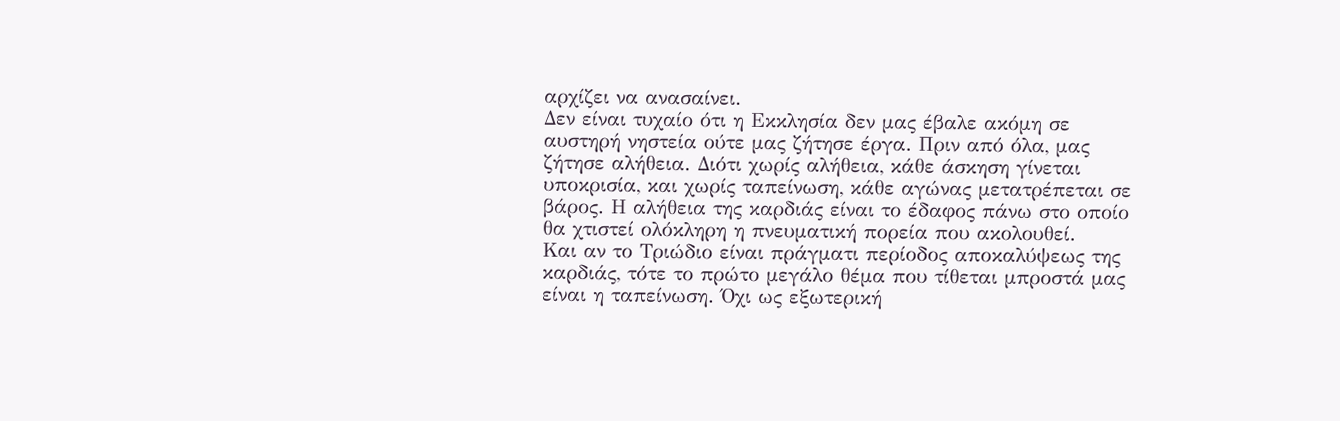αρχίζει να ανασαίνει.
Δεν είναι τυχαίο ότι η Εκκλησία δεν μας έβαλε ακόμη σε αυστηρή νηστεία ούτε μας ζήτησε έργα. Πριν από όλα, μας ζήτησε αλήθεια. Διότι χωρίς αλήθεια, κάθε άσκηση γίνεται υποκρισία, και χωρίς ταπείνωση, κάθε αγώνας μετατρέπεται σε βάρος. Η αλήθεια της καρδιάς είναι το έδαφος πάνω στο οποίο θα χτιστεί ολόκληρη η πνευματική πορεία που ακολουθεί.
Και αν το Τριώδιο είναι πράγματι περίοδος αποκαλύψεως της καρδιάς, τότε το πρώτο μεγάλο θέμα που τίθεται μπροστά μας είναι η ταπείνωση. Όχι ως εξωτερική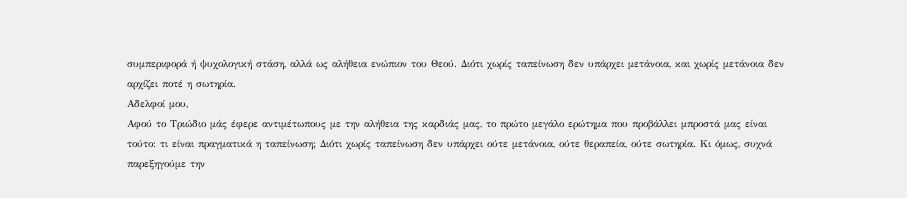συμπεριφορά ή ψυχολογική στάση, αλλά ως αλήθεια ενώπιον του Θεού. Διότι χωρίς ταπείνωση δεν υπάρχει μετάνοια, και χωρίς μετάνοια δεν αρχίζει ποτέ η σωτηρία.
Αδελφοί μου,
Αφού το Τριώδιο μάς έφερε αντιμέτωπους με την αλήθεια της καρδιάς μας, το πρώτο μεγάλο ερώτημα που προβάλλει μπροστά μας είναι τούτο: τι είναι πραγματικά η ταπείνωση; Διότι χωρίς ταπείνωση δεν υπάρχει ούτε μετάνοια, ούτε θεραπεία, ούτε σωτηρία. Κι όμως, συχνά παρεξηγούμε την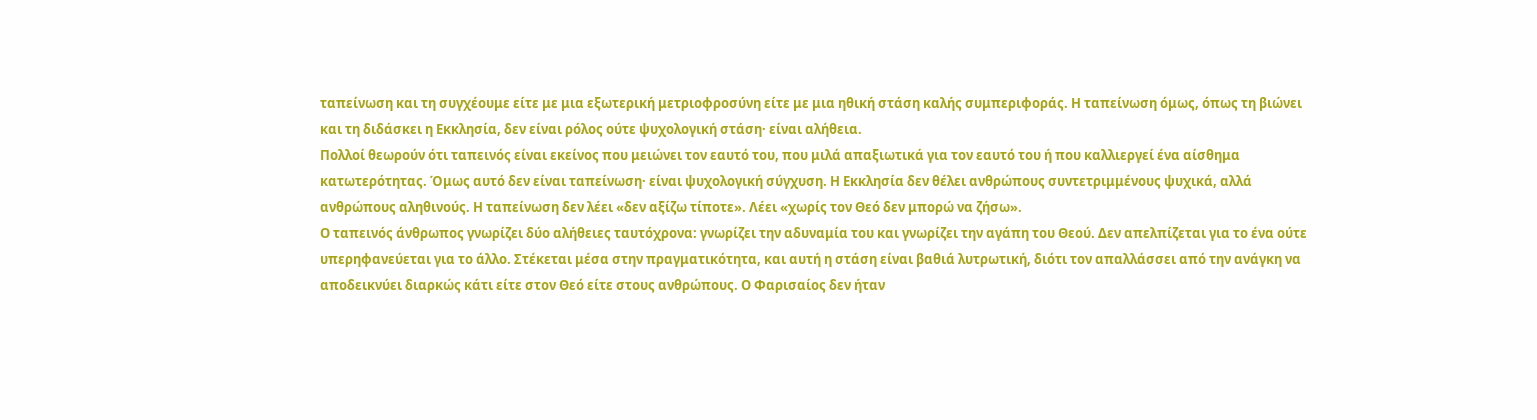ταπείνωση και τη συγχέουμε είτε με μια εξωτερική μετριοφροσύνη είτε με μια ηθική στάση καλής συμπεριφοράς. Η ταπείνωση όμως, όπως τη βιώνει και τη διδάσκει η Εκκλησία, δεν είναι ρόλος ούτε ψυχολογική στάση· είναι αλήθεια.
Πολλοί θεωρούν ότι ταπεινός είναι εκείνος που μειώνει τον εαυτό του, που μιλά απαξιωτικά για τον εαυτό του ή που καλλιεργεί ένα αίσθημα κατωτερότητας. Όμως αυτό δεν είναι ταπείνωση· είναι ψυχολογική σύγχυση. Η Εκκλησία δεν θέλει ανθρώπους συντετριμμένους ψυχικά, αλλά ανθρώπους αληθινούς. Η ταπείνωση δεν λέει «δεν αξίζω τίποτε». Λέει «χωρίς τον Θεό δεν μπορώ να ζήσω».
Ο ταπεινός άνθρωπος γνωρίζει δύο αλήθειες ταυτόχρονα: γνωρίζει την αδυναμία του και γνωρίζει την αγάπη του Θεού. Δεν απελπίζεται για το ένα ούτε υπερηφανεύεται για το άλλο. Στέκεται μέσα στην πραγματικότητα, και αυτή η στάση είναι βαθιά λυτρωτική, διότι τον απαλλάσσει από την ανάγκη να αποδεικνύει διαρκώς κάτι είτε στον Θεό είτε στους ανθρώπους. Ο Φαρισαίος δεν ήταν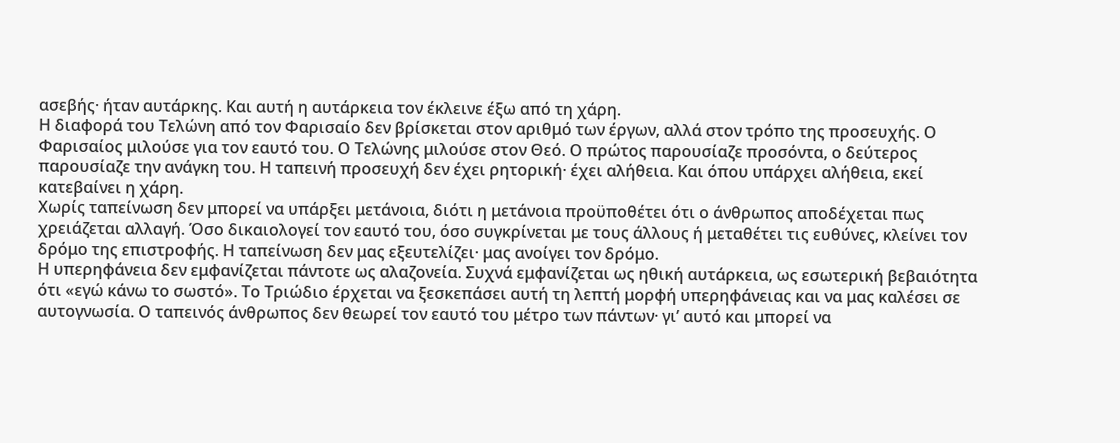ασεβής· ήταν αυτάρκης. Και αυτή η αυτάρκεια τον έκλεινε έξω από τη χάρη.
Η διαφορά του Τελώνη από τον Φαρισαίο δεν βρίσκεται στον αριθμό των έργων, αλλά στον τρόπο της προσευχής. Ο Φαρισαίος μιλούσε για τον εαυτό του. Ο Τελώνης μιλούσε στον Θεό. Ο πρώτος παρουσίαζε προσόντα, ο δεύτερος παρουσίαζε την ανάγκη του. Η ταπεινή προσευχή δεν έχει ρητορική· έχει αλήθεια. Και όπου υπάρχει αλήθεια, εκεί κατεβαίνει η χάρη.
Χωρίς ταπείνωση δεν μπορεί να υπάρξει μετάνοια, διότι η μετάνοια προϋποθέτει ότι ο άνθρωπος αποδέχεται πως χρειάζεται αλλαγή. Όσο δικαιολογεί τον εαυτό του, όσο συγκρίνεται με τους άλλους ή μεταθέτει τις ευθύνες, κλείνει τον δρόμο της επιστροφής. Η ταπείνωση δεν μας εξευτελίζει· μας ανοίγει τον δρόμο.
Η υπερηφάνεια δεν εμφανίζεται πάντοτε ως αλαζονεία. Συχνά εμφανίζεται ως ηθική αυτάρκεια, ως εσωτερική βεβαιότητα ότι «εγώ κάνω το σωστό». Το Τριώδιο έρχεται να ξεσκεπάσει αυτή τη λεπτή μορφή υπερηφάνειας και να μας καλέσει σε αυτογνωσία. Ο ταπεινός άνθρωπος δεν θεωρεί τον εαυτό του μέτρο των πάντων· γι’ αυτό και μπορεί να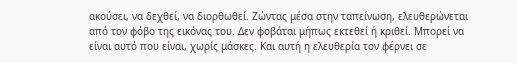ακούσει, να δεχθεί, να διορθωθεί. Ζώντας μέσα στην ταπείνωση, ελευθερώνεται από τον φόβο της εικόνας του. Δεν φοβάται μήπως εκτεθεί ή κριθεί. Μπορεί να είναι αυτό που είναι, χωρίς μάσκες. Και αυτή η ελευθερία τον φέρνει σε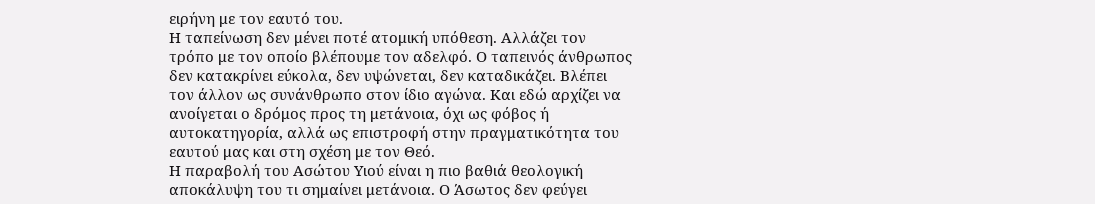ειρήνη με τον εαυτό του.
Η ταπείνωση δεν μένει ποτέ ατομική υπόθεση. Αλλάζει τον τρόπο με τον οποίο βλέπουμε τον αδελφό. Ο ταπεινός άνθρωπος δεν κατακρίνει εύκολα, δεν υψώνεται, δεν καταδικάζει. Βλέπει τον άλλον ως συνάνθρωπο στον ίδιο αγώνα. Και εδώ αρχίζει να ανοίγεται ο δρόμος προς τη μετάνοια, όχι ως φόβος ή αυτοκατηγορία, αλλά ως επιστροφή στην πραγματικότητα του εαυτού μας και στη σχέση με τον Θεό.
Η παραβολή του Ασώτου Υιού είναι η πιο βαθιά θεολογική αποκάλυψη του τι σημαίνει μετάνοια. Ο Άσωτος δεν φεύγει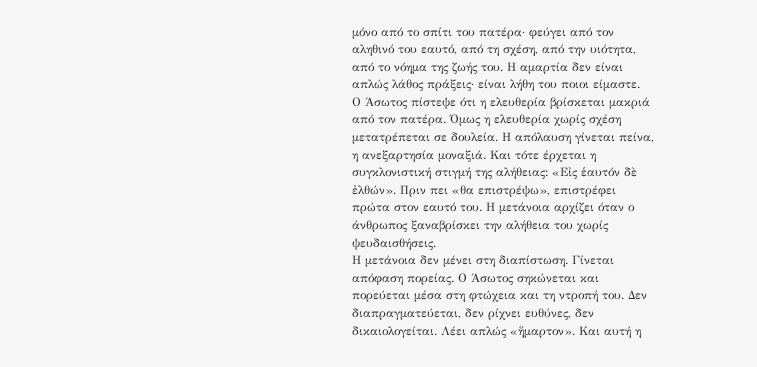μόνο από το σπίτι του πατέρα· φεύγει από τον αληθινό του εαυτό, από τη σχέση, από την υιότητα, από το νόημα της ζωής του. Η αμαρτία δεν είναι απλώς λάθος πράξεις· είναι λήθη του ποιοι είμαστε.
Ο Άσωτος πίστεψε ότι η ελευθερία βρίσκεται μακριά από τον πατέρα. Όμως η ελευθερία χωρίς σχέση μετατρέπεται σε δουλεία. Η απόλαυση γίνεται πείνα, η ανεξαρτησία μοναξιά. Και τότε έρχεται η συγκλονιστική στιγμή της αλήθειας: «Εἰς ἑαυτόν δὲ ἐλθών». Πριν πει «θα επιστρέψω», επιστρέφει πρώτα στον εαυτό του. Η μετάνοια αρχίζει όταν ο άνθρωπος ξαναβρίσκει την αλήθεια του χωρίς ψευδαισθήσεις.
Η μετάνοια δεν μένει στη διαπίστωση. Γίνεται απόφαση πορείας. Ο Άσωτος σηκώνεται και πορεύεται μέσα στη φτώχεια και τη ντροπή του. Δεν διαπραγματεύεται, δεν ρίχνει ευθύνες, δεν δικαιολογείται. Λέει απλώς «ἥμαρτον». Και αυτή η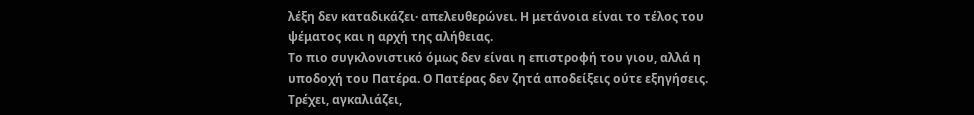λέξη δεν καταδικάζει· απελευθερώνει. Η μετάνοια είναι το τέλος του ψέματος και η αρχή της αλήθειας.
Το πιο συγκλονιστικό όμως δεν είναι η επιστροφή του γιου, αλλά η υποδοχή του Πατέρα. Ο Πατέρας δεν ζητά αποδείξεις ούτε εξηγήσεις. Τρέχει, αγκαλιάζει,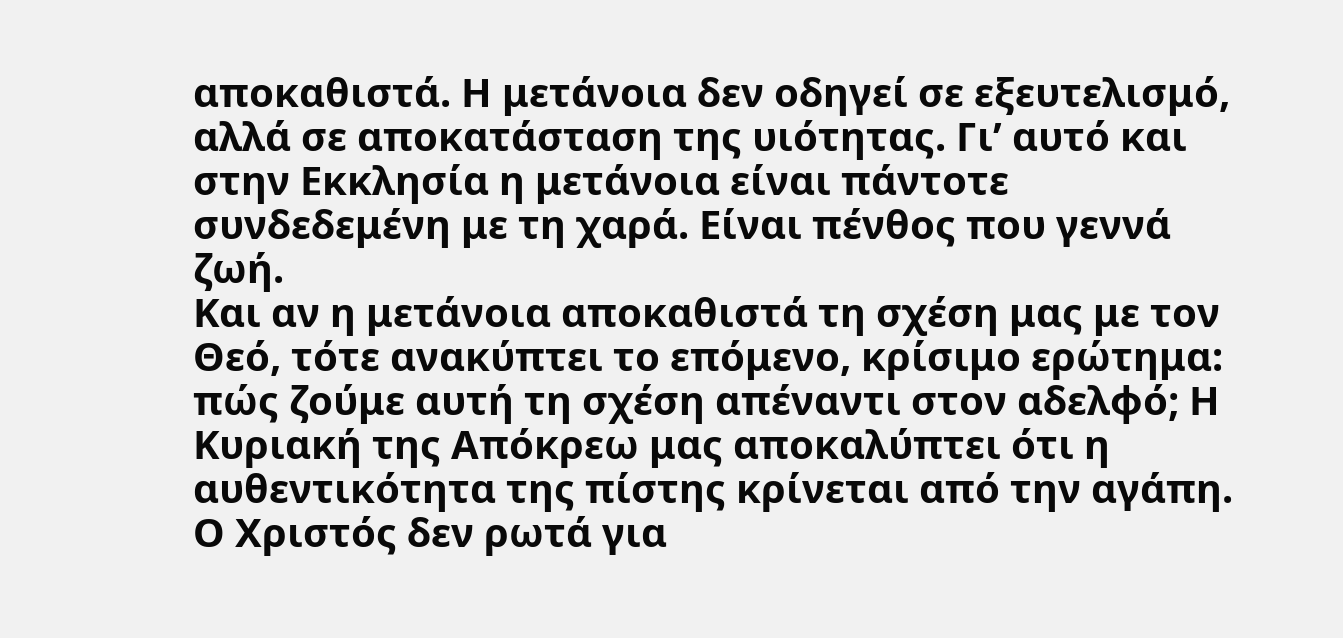αποκαθιστά. Η μετάνοια δεν οδηγεί σε εξευτελισμό, αλλά σε αποκατάσταση της υιότητας. Γι’ αυτό και στην Εκκλησία η μετάνοια είναι πάντοτε συνδεδεμένη με τη χαρά. Είναι πένθος που γεννά ζωή.
Και αν η μετάνοια αποκαθιστά τη σχέση μας με τον Θεό, τότε ανακύπτει το επόμενο, κρίσιμο ερώτημα: πώς ζούμε αυτή τη σχέση απέναντι στον αδελφό; Η Κυριακή της Απόκρεω μας αποκαλύπτει ότι η αυθεντικότητα της πίστης κρίνεται από την αγάπη. Ο Χριστός δεν ρωτά για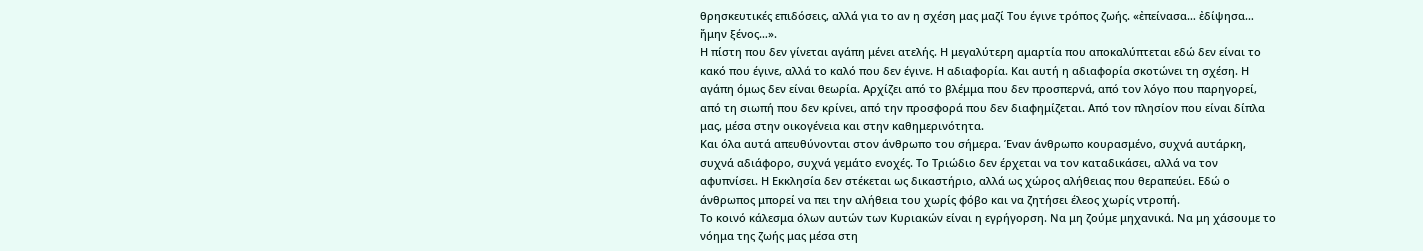θρησκευτικές επιδόσεις, αλλά για το αν η σχέση μας μαζί Του έγινε τρόπος ζωής. «ἐπείνασα… ἐδίψησα… ἤμην ξένος…».
Η πίστη που δεν γίνεται αγάπη μένει ατελής. Η μεγαλύτερη αμαρτία που αποκαλύπτεται εδώ δεν είναι το κακό που έγινε, αλλά το καλό που δεν έγινε. Η αδιαφορία. Και αυτή η αδιαφορία σκοτώνει τη σχέση. Η αγάπη όμως δεν είναι θεωρία. Αρχίζει από το βλέμμα που δεν προσπερνά, από τον λόγο που παρηγορεί, από τη σιωπή που δεν κρίνει, από την προσφορά που δεν διαφημίζεται. Από τον πλησίον που είναι δίπλα μας, μέσα στην οικογένεια και στην καθημερινότητα.
Και όλα αυτά απευθύνονται στον άνθρωπο του σήμερα. Έναν άνθρωπο κουρασμένο, συχνά αυτάρκη, συχνά αδιάφορο, συχνά γεμάτο ενοχές. Το Τριώδιο δεν έρχεται να τον καταδικάσει, αλλά να τον αφυπνίσει. Η Εκκλησία δεν στέκεται ως δικαστήριο, αλλά ως χώρος αλήθειας που θεραπεύει. Εδώ ο άνθρωπος μπορεί να πει την αλήθεια του χωρίς φόβο και να ζητήσει έλεος χωρίς ντροπή.
Το κοινό κάλεσμα όλων αυτών των Κυριακών είναι η εγρήγορση. Να μη ζούμε μηχανικά. Να μη χάσουμε το νόημα της ζωής μας μέσα στη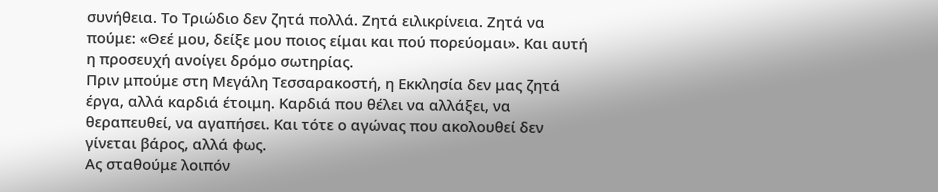συνήθεια. Το Τριώδιο δεν ζητά πολλά. Ζητά ειλικρίνεια. Ζητά να πούμε: «Θεέ μου, δείξε μου ποιος είμαι και πού πορεύομαι». Και αυτή η προσευχή ανοίγει δρόμο σωτηρίας.
Πριν μπούμε στη Μεγάλη Τεσσαρακοστή, η Εκκλησία δεν μας ζητά έργα, αλλά καρδιά έτοιμη. Καρδιά που θέλει να αλλάξει, να θεραπευθεί, να αγαπήσει. Και τότε ο αγώνας που ακολουθεί δεν γίνεται βάρος, αλλά φως.
Ας σταθούμε λοιπόν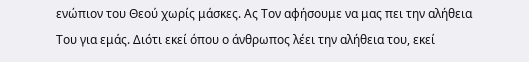ενώπιον του Θεού χωρίς μάσκες. Ας Τον αφήσουμε να μας πει την αλήθεια Του για εμάς. Διότι εκεί όπου ο άνθρωπος λέει την αλήθεια του, εκεί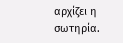αρχίζει η σωτηρία.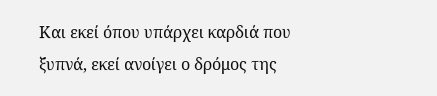Και εκεί όπου υπάρχει καρδιά που ξυπνά, εκεί ανοίγει ο δρόμος της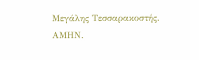Μεγάλης Τεσσαρακοστής. ΑΜΗΝ.